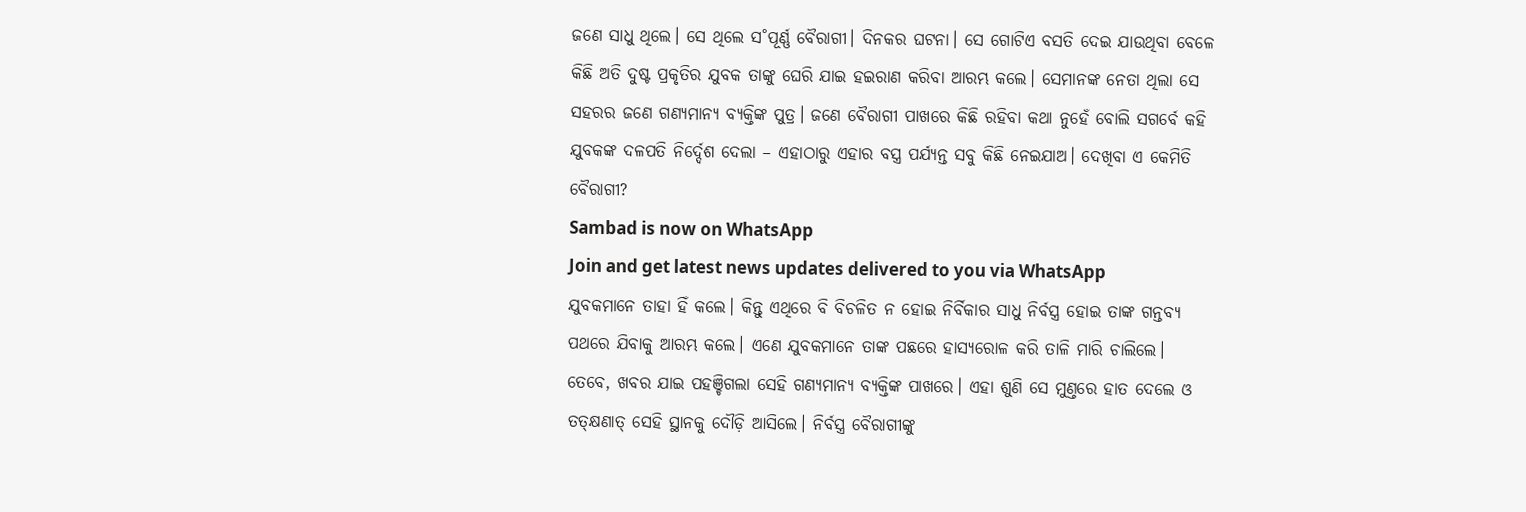ଜଣେ ସାଧୁ ଥିଲେ। ସେ ଥିଲେ ସ˚ପୂର୍ଣ୍ଣ ବୈରାଗୀ। ଦିନକର ଘଟନା। ସେ ଗୋଟିଏ ବସତି ଦେଇ ଯାଉଥିବା ବେଳେ କିଛି ଅତି ଦୁଷ୍ଟ ପ୍ରକୃତିର ଯୁବକ ତାଙ୍କୁ ଘେରି ଯାଇ ହଇରାଣ କରିବା ଆରମ୍ଭ କଲେ। ସେମାନଙ୍କ ନେତା ଥିଲା ସେ ସହରର ଜଣେ ଗଣ୍ୟମାନ୍ୟ ବ୍ୟକ୍ତିଙ୍କ ପୁତ୍ର। ଜଣେ ବୈରାଗୀ ପାଖରେ କିଛି ରହିବା କଥା ନୁହେଁ ବୋଲି ସଗର୍ବେ କହି ଯୁବକଙ୍କ ଦଳପତି ନିର୍ଦ୍ଦେଶ ଦେଲା – ଏହାଠାରୁ ଏହାର ବସ୍ତ୍ର ପର୍ଯ୍ୟନ୍ତ ସବୁ କିଛି ନେଇଯାଅ। ଦେଖିବା ଏ କେମିତି ବୈରାଗୀ?
Sambad is now on WhatsApp
Join and get latest news updates delivered to you via WhatsApp
ଯୁବକମାନେ ତାହା ହିଁ କଲେ। କିନ୍ତୁ ଏଥିରେ ବି ବିଚଳିତ ନ ହୋଇ ନିର୍ବିକାର ସାଧୁ ନିର୍ବସ୍ତ୍ର ହୋଇ ତାଙ୍କ ଗନ୍ତବ୍ୟ ପଥରେ ଯିବାକୁ ଆରମ୍ଭ କଲେ। ଏଣେ ଯୁବକମାନେ ତାଙ୍କ ପଛରେ ହାସ୍ୟରୋଳ କରି ତାଳି ମାରି ଚାଲିଲେ। ତେବେ, ଖବର ଯାଇ ପହଞ୍ଚିଗଲା ସେହି ଗଣ୍ୟମାନ୍ୟ ବ୍ୟକ୍ତିଙ୍କ ପାଖରେ। ଏହା ଶୁଣି ସେ ମୁଣ୍ତରେ ହାତ ଦେଲେ ଓ ତତ୍କ୍ଷଣାତ୍ ସେହି ସ୍ଥାନକୁ ଦୌଡ଼ି ଆସିଲେ। ନିର୍ବସ୍ତ୍ର ବୈରାଗୀଙ୍କୁ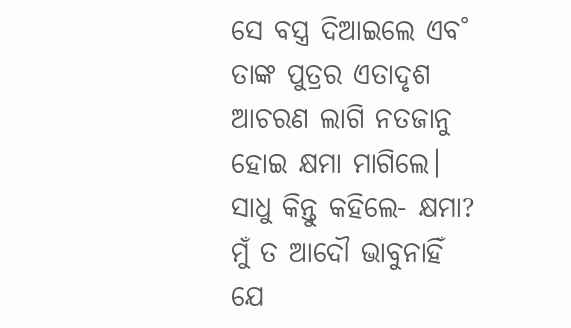ସେ ବସ୍ତ୍ର ଦିଆଇଲେ ଏବ˚ ତାଙ୍କ ପୁତ୍ରର ଏତାଦୃଶ ଆଚରଣ ଲାଗି ନତଜାନୁ ହୋଇ କ୍ଷମା ମାଗିଲେ। ସାଧୁ କିନ୍ତୁ କହିଲେ- କ୍ଷମା? ମୁଁ ତ ଆଦୌ ଭାବୁନାହିଁ ଯେ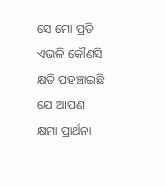ସେ ମୋ ପ୍ରତି ଏଭଳି କୌଣସି କ୍ଷତି ପହଞ୍ଚାଇଛି ଯେ ଆପଣ କ୍ଷମା ପ୍ରାର୍ଥନା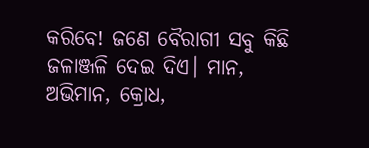କରିବେ! ଜଣେ ବୈରାଗୀ ସବୁ କିଛି ଜଳାଞ୍ଜଳି ଦେଇ ଦିଏ। ମାନ, ଅଭିମାନ, କ୍ରୋଧ,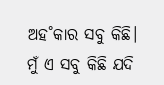ଅହ˚କାର ସବୁ କିଛି। ମୁଁ ଏ ସବୁ କିଛି ଯଦି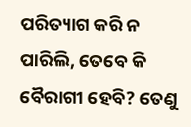ପରିତ୍ୟାଗ କରି ନ ପାରିଲି, ତେବେ କି ବୈରାଗୀ ହେବି? ତେଣୁ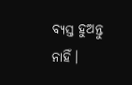ବ୍ୟସ୍ତ ହୁଅନ୍ତୁ ନାହିଁ।